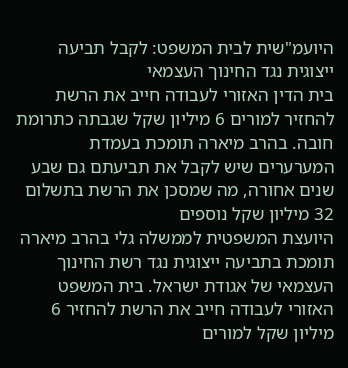היועמ"שית לבית המשפט: לקבל תביעה ייצוגית נגד החינוך העצמאי
בית הדין האזורי לעבודה חייב את הרשת להחזיר למורים 6 מיליון שקל שגבתה כתרומת חובה. בהרב מיארה תומכת בעמדת המערערים שיש לקבל את תביעתם גם שבע שנים אחורה, מה שמסכן את הרשת בתשלום 32 מיליון שקל נוספים
היועצת המשפטית לממשלה גלי בהרב מיארה תומכת בתביעה ייצוגית נגד רשת החינוך העצמאי של אגודת ישראל. בית המשפט האזורי לעבודה חייב את הרשת להחזיר 6 מיליון שקל למורים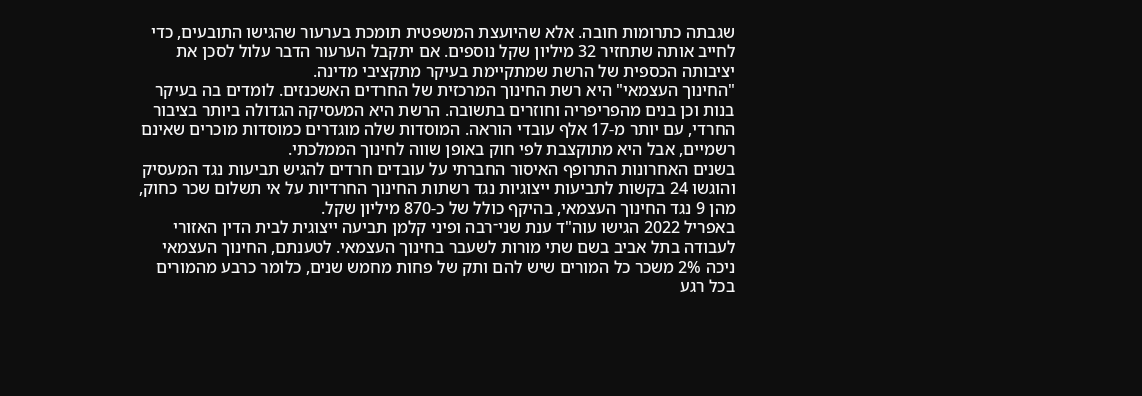שגבתה כתרומות חובה. אלא שהיועצת המשפטית תומכת בערעור שהגישו התובעים, כדי לחייב אותה שתחזיר 32 מיליון שקל נוספים. אם יתקבל הערעור הדבר עלול לסכן את יציבותה הכספית של הרשת שמתקיימת בעיקר מתקציבי מדינה.
"החינוך העצמאי" היא רשת החינוך המרכזית של החרדים האשכנזים. לומדים בה בעיקר בנות וכן בנים מהפריפריה וחוזרים בתשובה. הרשת היא המעסיקה הגדולה ביותר בציבור החרדי, עם יותר מ-17 אלף עובדי הוראה. המוסדות שלה מוגדרים כמוסדות מוכרים שאינם רשמיים, אבל היא מתוקצבת לפי חוק באופן שווה לחינוך הממלכתי.
בשנים האחרונות התרופף האיסור החברתי על עובדים חרדים להגיש תביעות נגד המעסיק והוגשו 24 בקשות לתביעות ייצוגיות נגד רשתות החינוך החרדיות על אי תשלום שכר כחוק, מהן 9 נגד החינוך העצמאי, בהיקף כולל של כ-870 מיליון שקל.
באפריל 2022 הגישו עוה"ד ענת שני־רבה ופיני קלמן תביעה ייצוגית לבית הדין האזורי לעבודה בתל אביב בשם שתי מורות לשעבר בחינוך העצמאי. לטענתם, החינוך העצמאי ניכה 2% משכר כל המורים שיש להם ותק של פחות מחמש שנים, כלומר כרבע מהמורים בכל רגע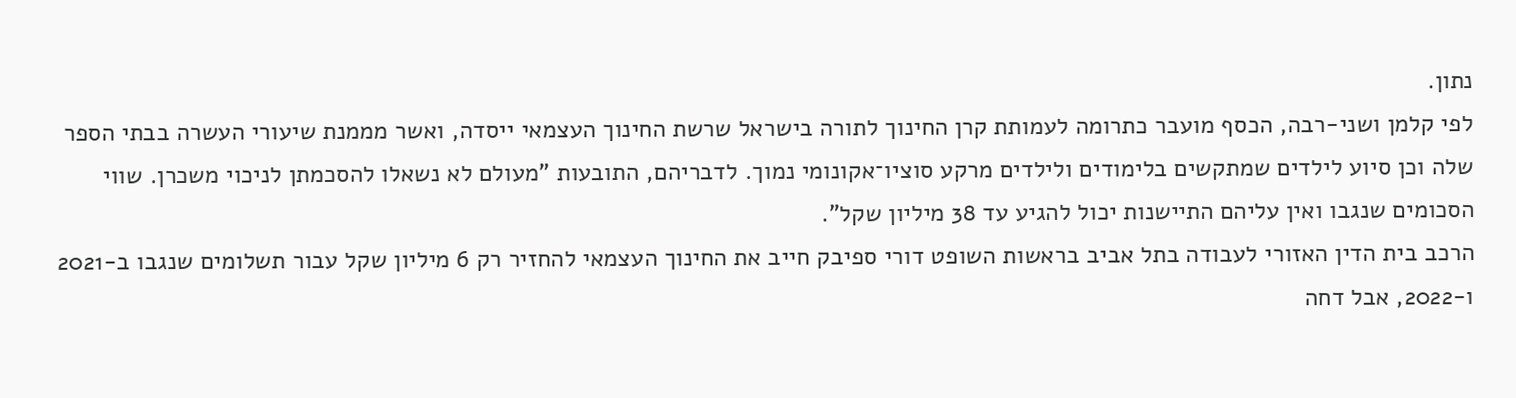נתון.
לפי קלמן ושני-רבה, הכסף מועבר כתרומה לעמותת קרן החינוך לתורה בישראל שרשת החינוך העצמאי ייסדה, ואשר מממנת שיעורי העשרה בבתי הספר שלה וכן סיוע לילדים שמתקשים בלימודים ולילדים מרקע סוציו־אקונומי נמוך. לדבריהם, התובעות "מעולם לא נשאלו להסכמתן לניכוי משכרן. שווי הסכומים שנגבו ואין עליהם התיישנות יכול להגיע עד 38 מיליון שקל".
הרכב בית הדין האזורי לעבודה בתל אביב בראשות השופט דורי ספיבק חייב את החינוך העצמאי להחזיר רק 6 מיליון שקל עבור תשלומים שנגבו ב-2021 ו-2022, אבל דחה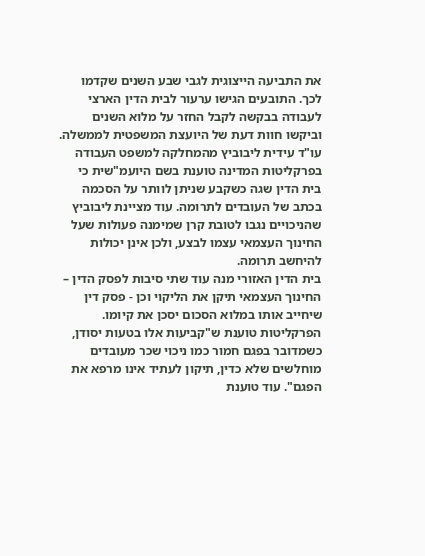את התביעה הייצוגית לגבי שבע השנים שקדמו לכך. התובעים הגישו ערעור לבית הדין הארצי לעבודה בבקשה לקבל החזר על מלוא השנים וביקשו חוות דעת של היועצת המשפטית לממשלה.
עו"ד עידית ליבוביץ מהמחלקה למשפט העבודה בפרקליטות המדינה טוענת בשם היועמ"שית כי בית הדין שגה כשקבע שניתן לוותר על הסכמה בכתב של העובדים לתרומה. עוד מציינת ליבוביץ שהניכויים נגבו לטובת קרן שמימנה פעולות שעל החינוך העצמאי עצמו לבצע, ולכן אינן יכולות להיחשב תרומה.
בית הדין האזורי מנה עוד שתי סיבות לפסק הדין – החינוך העצמאי תיקן את הליקוי וכן - פסק דין שיחייב אותו במלוא הסכום יסכן את קיומו. הפרקליטות טוענת ש"קביעות אלו בטעות יסודן, כשמדובר בפגם חמור כמו ניכוי שכר מעובדים מוחלשים שלא כדין, תיקון לעתיד אינו מרפא את הפגם". עוד טוענת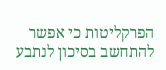הפרקליטות כי אפשר להתחשב בסיכון לנתבע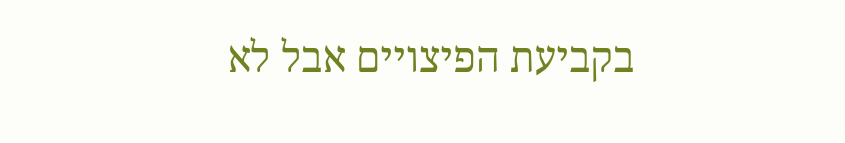בקביעת הפיצויים אבל לא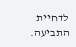לדחיית התביעה.